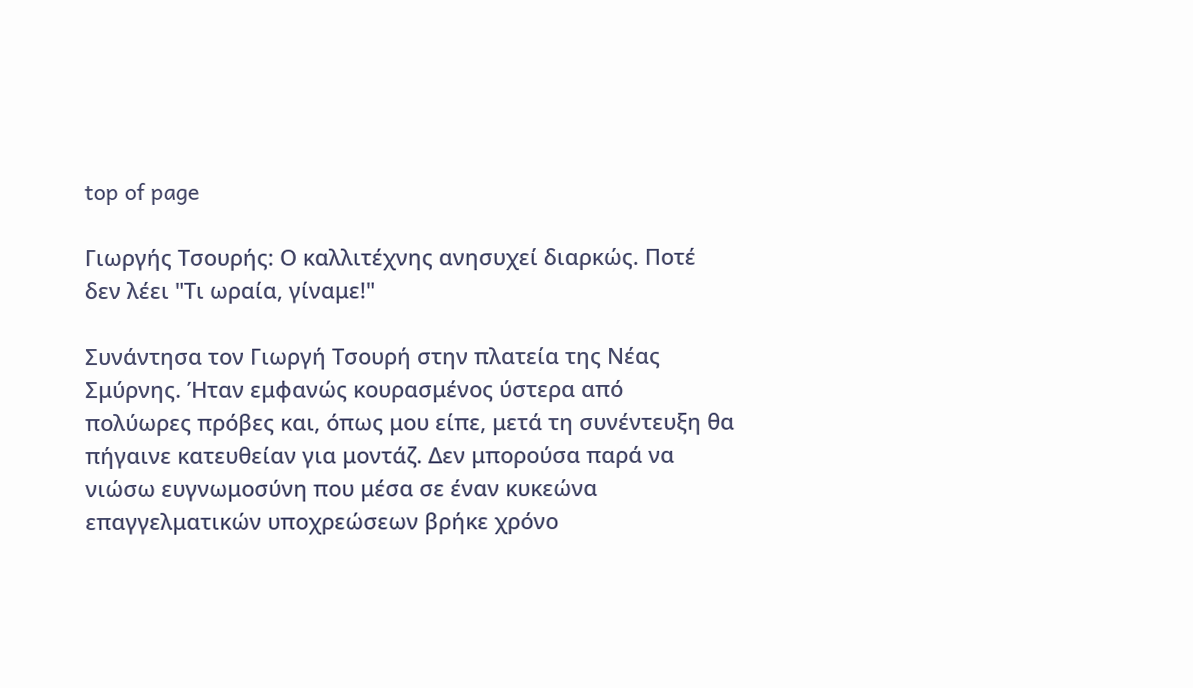top of page

Γιωργής Τσουρής: Ο καλλιτέχνης ανησυχεί διαρκώς. Ποτέ δεν λέει "Τι ωραία, γίναμε!"

Συνάντησα τον Γιωργή Τσουρή στην πλατεία της Νέας Σμύρνης. Ήταν εμφανώς κουρασμένος ύστερα από πολύωρες πρόβες και, όπως μου είπε, μετά τη συνέντευξη θα πήγαινε κατευθείαν για μοντάζ. Δεν μπορούσα παρά να νιώσω ευγνωμοσύνη που μέσα σε έναν κυκεώνα επαγγελματικών υποχρεώσεων βρήκε χρόνο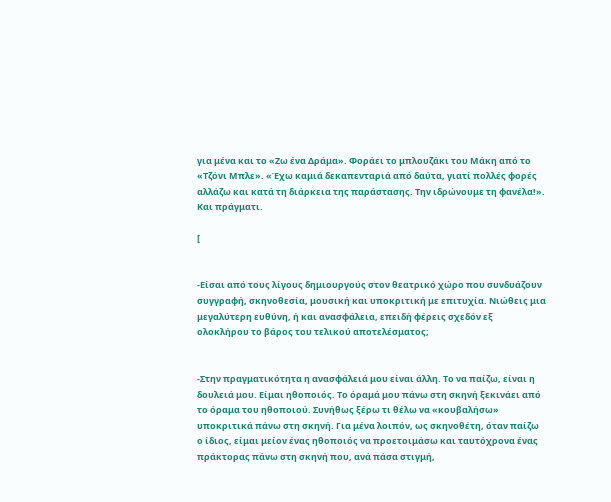για μένα και το «Ζω ένα Δράμα». Φοράει το μπλουζάκι του Μάκη από το «Τζόνι Μπλε». «Έχω καμιά δεκαπενταριά από δαύτα, γιατί πολλές φορές αλλάζω και κατά τη διάρκεια της παράστασης. Την ιδρώνουμε τη φανέλα!». Και πράγματι.

[


-Είσαι από τους λίγους δημιουργούς στον θεατρικό χώρο που συνδυάζουν συγγραφή, σκηνοθεσία, μουσική και υποκριτική με επιτυχία. Νιώθεις μια μεγαλύτερη ευθύνη, ή και ανασφάλεια, επειδή φέρεις σχεδόν εξ ολοκλήρου το βάρος του τελικού αποτελέσματος;


-Στην πραγματικότητα η ανασφάλειά μου είναι άλλη. Το να παίζω, είναι η δουλειά μου. Είμαι ηθοποιός. Το όραμά μου πάνω στη σκηνή ξεκινάει από το όραμα του ηθοποιού. Συνήθως ξέρω τι θέλω να «κουβαλήσω» υποκριτικά πάνω στη σκηνή. Για μένα λοιπόν, ως σκηνοθέτη, όταν παίζω ο ίδιος, είμαι μείον ένας ηθοποιός να προετοιμάσω και ταυτόχρονα ένας πράκτορας πάνω στη σκηνή που, ανά πάσα στιγμή,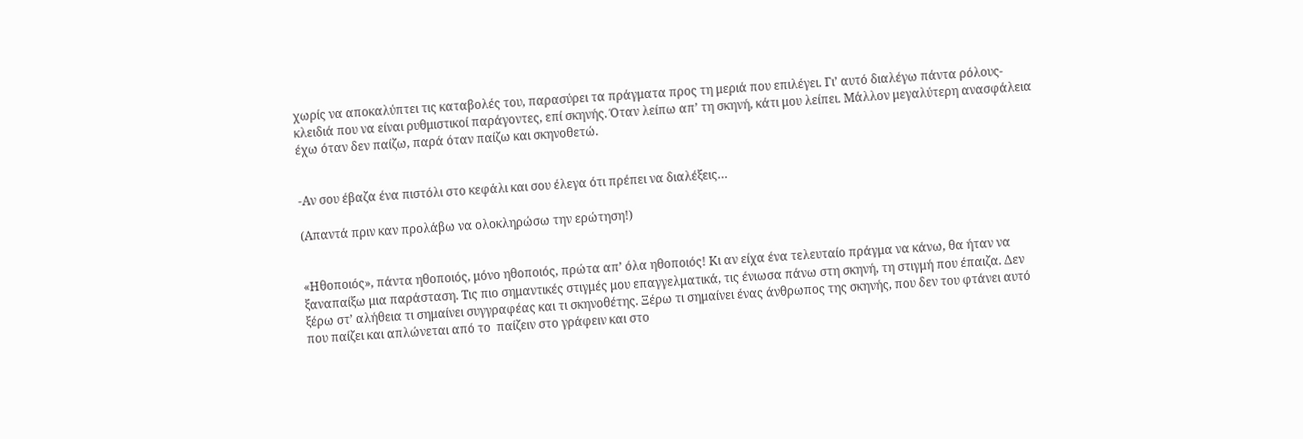χωρίς να αποκαλύπτει τις καταβολές του, παρασύρει τα πράγματα προς τη μεριά που επιλέγει. Γι’ αυτό διαλέγω πάντα ρόλους-κλειδιά που να είναι ρυθμιστικοί παράγοντες, επί σκηνής. Όταν λείπω απ’ τη σκηνή, κάτι μου λείπει. Μάλλον μεγαλύτερη ανασφάλεια έχω όταν δεν παίζω, παρά όταν παίζω και σκηνοθετώ.


-Αν σου έβαζα ένα πιστόλι στο κεφάλι και σου έλεγα ότι πρέπει να διαλέξεις…

(Απαντά πριν καν προλάβω να ολοκληρώσω την ερώτηση!)


«Ηθοποιός», πάντα ηθοποιός, μόνο ηθοποιός, πρώτα απ’ όλα ηθοποιός! Κι αν είχα ένα τελευταίο πράγμα να κάνω, θα ήταν να ξαναπαίξω μια παράσταση. Τις πιο σημαντικές στιγμές μου επαγγελματικά, τις ένιωσα πάνω στη σκηνή, τη στιγμή που έπαιζα. Δεν ξέρω στ’ αλήθεια τι σημαίνει συγγραφέας και τι σκηνοθέτης. Ξέρω τι σημαίνει ένας άνθρωπος της σκηνής, που δεν του φτάνει αυτό που παίζει και απλώνεται από το  παίζειν στο γράφειν και στο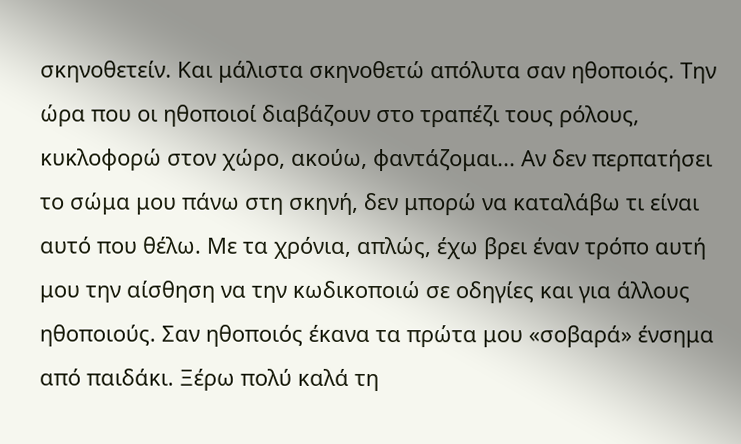σκηνοθετείν. Και μάλιστα σκηνοθετώ απόλυτα σαν ηθοποιός. Την ώρα που οι ηθοποιοί διαβάζουν στο τραπέζι τους ρόλους, κυκλοφορώ στον χώρο, ακούω, φαντάζομαι... Αν δεν περπατήσει το σώμα μου πάνω στη σκηνή, δεν μπορώ να καταλάβω τι είναι αυτό που θέλω. Με τα χρόνια, απλώς, έχω βρει έναν τρόπο αυτή μου την αίσθηση να την κωδικοποιώ σε οδηγίες και για άλλους ηθοποιούς. Σαν ηθοποιός έκανα τα πρώτα μου «σοβαρά» ένσημα από παιδάκι. Ξέρω πολύ καλά τη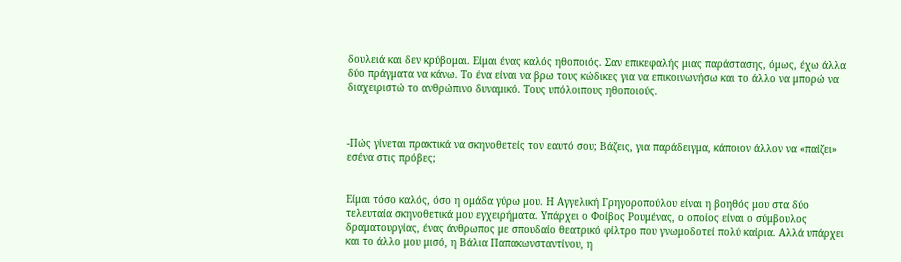δουλειά και δεν κρύβομαι. Είμαι ένας καλός ηθοποιός. Σαν επικεφαλής μιας παράστασης, όμως, έχω άλλα δύο πράγματα να κάνω. Το ένα είναι να βρω τους κώδικες για να επικοινωνήσω και το άλλο να μπορώ να διαχειριστώ το ανθρώπινο δυναμικό. Τους υπόλοιπους ηθοποιούς.



-Πώς γίνεται πρακτικά να σκηνοθετείς τον εαυτό σου; Βάζεις, για παράδειγμα, κάποιον άλλον να «παίζει» εσένα στις πρόβες;


Είμαι τόσο καλός, όσο η ομάδα γύρω μου. Η Αγγελική Γρηγοροπούλου είναι η βοηθός μου στα δύο τελευταία σκηνοθετικά μου εγχειρήματα. Υπάρχει ο Φοίβος Ρουμένας, ο οποίος είναι ο σύμβουλος δραματουργίας, ένας άνθρωπος με σπουδαίο θεατρικό φίλτρο που γνωμοδοτεί πολύ καίρια. Αλλά υπάρχει και το άλλο μου μισό, η Βάλια Παπακωνσταντίνου, η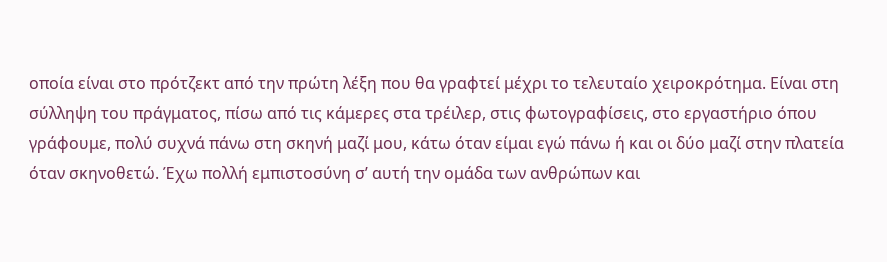οποία είναι στο πρότζεκτ από την πρώτη λέξη που θα γραφτεί μέχρι το τελευταίο χειροκρότημα. Είναι στη σύλληψη του πράγματος, πίσω από τις κάμερες στα τρέιλερ, στις φωτογραφίσεις, στο εργαστήριο όπου γράφουμε, πολύ συχνά πάνω στη σκηνή μαζί μου, κάτω όταν είμαι εγώ πάνω ή και οι δύο μαζί στην πλατεία όταν σκηνοθετώ. Έχω πολλή εμπιστοσύνη σ’ αυτή την ομάδα των ανθρώπων και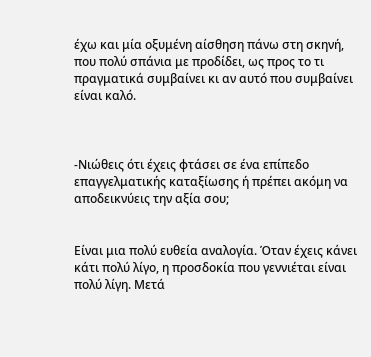έχω και μία οξυμένη αίσθηση πάνω στη σκηνή, που πολύ σπάνια με προδίδει, ως προς το τι πραγματικά συμβαίνει κι αν αυτό που συμβαίνει είναι καλό.



-Νιώθεις ότι έχεις φτάσει σε ένα επίπεδο επαγγελματικής καταξίωσης ή πρέπει ακόμη να αποδεικνύεις την αξία σου;


Είναι μια πολύ ευθεία αναλογία. Όταν έχεις κάνει κάτι πολύ λίγο, η προσδοκία που γεννιέται είναι πολύ λίγη. Μετά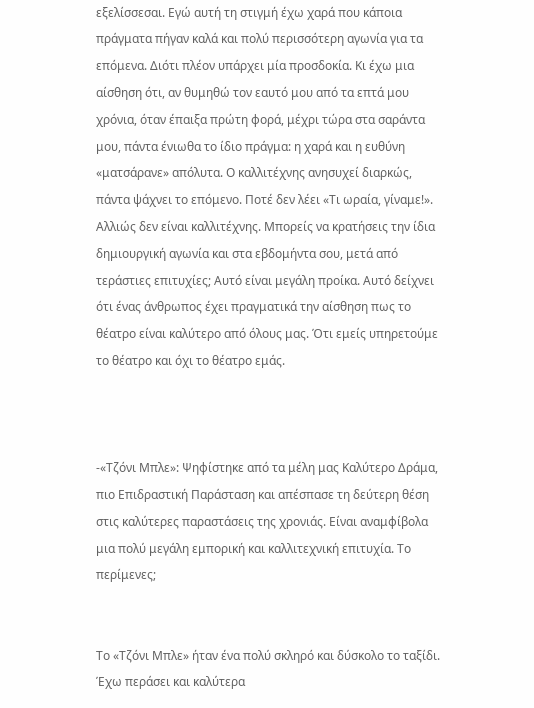εξελίσσεσαι. Εγώ αυτή τη στιγμή έχω χαρά που κάποια πράγματα πήγαν καλά και πολύ περισσότερη αγωνία για τα επόμενα. Διότι πλέον υπάρχει μία προσδοκία. Κι έχω μια αίσθηση ότι, αν θυμηθώ τον εαυτό μου από τα επτά μου χρόνια, όταν έπαιξα πρώτη φορά, μέχρι τώρα στα σαράντα μου, πάντα ένιωθα το ίδιο πράγμα: η χαρά και η ευθύνη «ματσάρανε» απόλυτα. Ο καλλιτέχνης ανησυχεί διαρκώς, πάντα ψάχνει το επόμενο. Ποτέ δεν λέει «Τι ωραία, γίναμε!». Αλλιώς δεν είναι καλλιτέχνης. Μπορείς να κρατήσεις την ίδια δημιουργική αγωνία και στα εβδομήντα σου, μετά από τεράστιες επιτυχίες; Αυτό είναι μεγάλη προίκα. Αυτό δείχνει ότι ένας άνθρωπος έχει πραγματικά την αίσθηση πως το θέατρο είναι καλύτερο από όλους μας. Ότι εμείς υπηρετούμε το θέατρο και όχι το θέατρο εμάς.



-«Τζόνι Μπλε»: Ψηφίστηκε από τα μέλη μας Καλύτερο Δράμα, πιο Επιδραστική Παράσταση και απέσπασε τη δεύτερη θέση στις καλύτερες παραστάσεις της χρονιάς. Είναι αναμφίβολα μια πολύ μεγάλη εμπορική και καλλιτεχνική επιτυχία. Το περίμενες;


Το «Τζόνι Μπλε» ήταν ένα πολύ σκληρό και δύσκολο το ταξίδι. Έχω περάσει και καλύτερα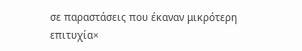σε παραστάσεις που έκαναν μικρότερη επιτυχία×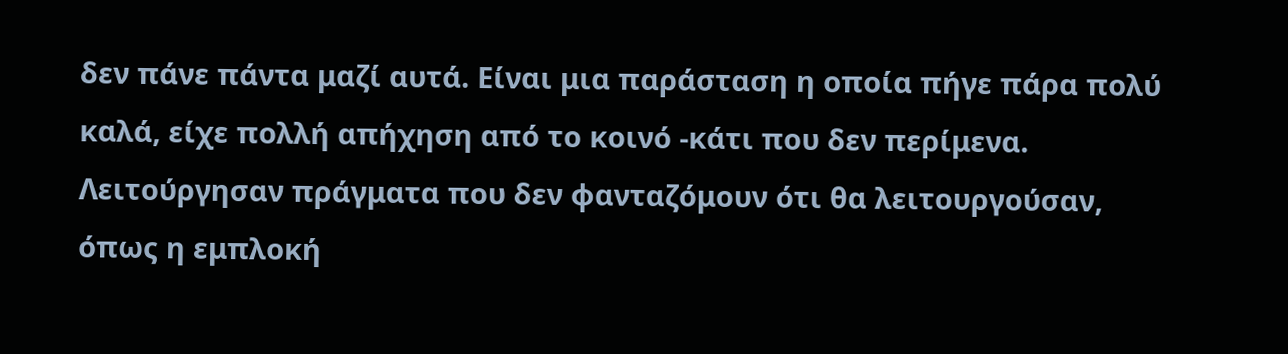δεν πάνε πάντα μαζί αυτά. Είναι μια παράσταση η οποία πήγε πάρα πολύ καλά, είχε πολλή απήχηση από το κοινό -κάτι που δεν περίμενα. Λειτούργησαν πράγματα που δεν φανταζόμουν ότι θα λειτουργούσαν, όπως η εμπλοκή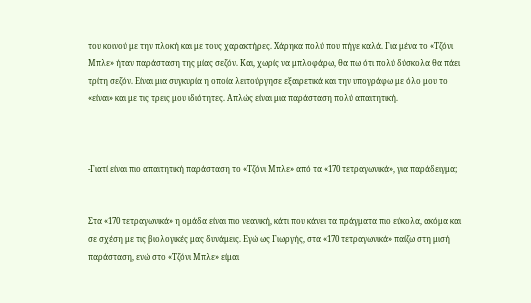του κοινού με την πλοκή και με τους χαρακτήρες. Χάρηκα πολύ που πήγε καλά. Για μένα το «Τζόνι Μπλε» ήταν παράσταση της μίας σεζόν. Και, χωρίς να μπλοφάρω, θα πω ότι πολύ δύσκολα θα πάει τρίτη σεζόν. Είναι μια συγκυρία η οποία λειτούργησε εξαιρετικά και την υπογράφω με όλο μου το «είναι» και με τις τρεις μου ιδιότητες. Απλώς είναι μια παράσταση πολύ απαιτητική.



-Γιατί είναι πιο απαιτητική παράσταση το «Τζόνι Μπλε» από τα «170 τετραγωνικά», για παράδειγμα;


Στα «170 τετραγωνικά» η ομάδα είναι πιο νεανική, κάτι που κάνει τα πράγματα πιο εύκολα, ακόμα και σε σχέση με τις βιολογικές μας δυνάμεις. Εγώ ως Γιωργής, στα «170 τετραγωνικά» παίζω στη μισή παράσταση, ενώ στο «Τζόνι Μπλε» είμαι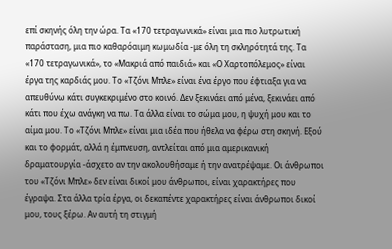επί σκηνής όλη την ώρα. Τα «170 τετραγωνικά» είναι μια πιο λυτρωτική παράσταση, μια πιο καθαρόαιμη κωμωδία -με όλη τη σκληρότητά της. Τα «170 τετραγωνικά», το «Μακριά από παιδιά» και «Ο Χαρτοπόλεμος» είναι έργα της καρδιάς μου. Το «Τζόνι Μπλε» είναι ένα έργο που έφτιαξα για να απευθύνω κάτι συγκεκριμένο στο κοινό. Δεν ξεκινάει από μένα, ξεκινάει από κάτι που έχω ανάγκη να πω. Τα άλλα είναι το σώμα μου, η ψυχή μου και το αίμα μου. Το «Τζόνι Μπλε» είναι μια ιδέα που ήθελα να φέρω στη σκηνή. Εξού και το φορμάτ, αλλά η έμπνευση, αντλείται από μια αμερικανική δραματουργία -άσχετο αν την ακολουθήσαμε ή την ανατρέψαμε. Οι άνθρωποι του «Τζόνι Μπλε» δεν είναι δικοί μου άνθρωποι, είναι χαρακτήρες που έγραψα. Στα άλλα τρία έργα, οι δεκαπέντε χαρακτήρες είναι άνθρωποι δικοί μου, τους ξέρω. Αν αυτή τη στιγμή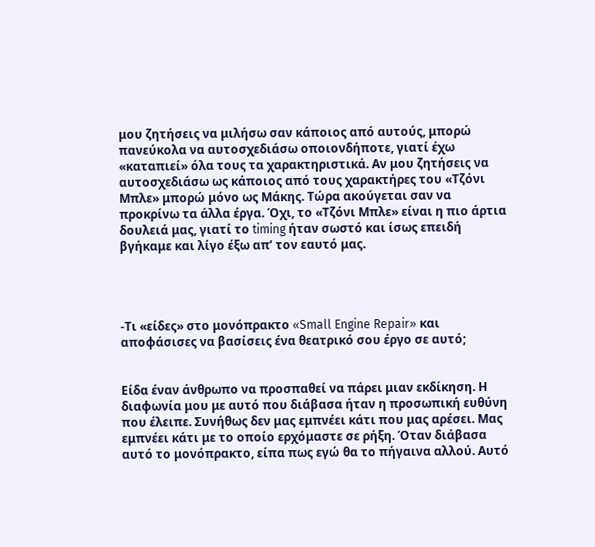μου ζητήσεις να μιλήσω σαν κάποιος από αυτούς, μπορώ πανεύκολα να αυτοσχεδιάσω οποιονδήποτε, γιατί έχω «καταπιεί» όλα τους τα χαρακτηριστικά. Αν μου ζητήσεις να αυτοσχεδιάσω ως κάποιος από τους χαρακτήρες του «Τζόνι Μπλε» μπορώ μόνο ως Μάκης. Τώρα ακούγεται σαν να προκρίνω τα άλλα έργα. Όχι, το «Τζόνι Μπλε» είναι η πιο άρτια δουλειά μας, γιατί το timing ήταν σωστό και ίσως επειδή βγήκαμε και λίγο έξω απ’ τον εαυτό μας.




-Τι «είδες» στο μονόπρακτο «Small Engine Repair» και αποφάσισες να βασίσεις ένα θεατρικό σου έργο σε αυτό;


Είδα έναν άνθρωπο να προσπαθεί να πάρει μιαν εκδίκηση. Η διαφωνία μου με αυτό που διάβασα ήταν η προσωπική ευθύνη που έλειπε. Συνήθως δεν μας εμπνέει κάτι που μας αρέσει. Μας εμπνέει κάτι με το οποίο ερχόμαστε σε ρήξη. Όταν διάβασα αυτό το μονόπρακτο, είπα πως εγώ θα το πήγαινα αλλού. Αυτό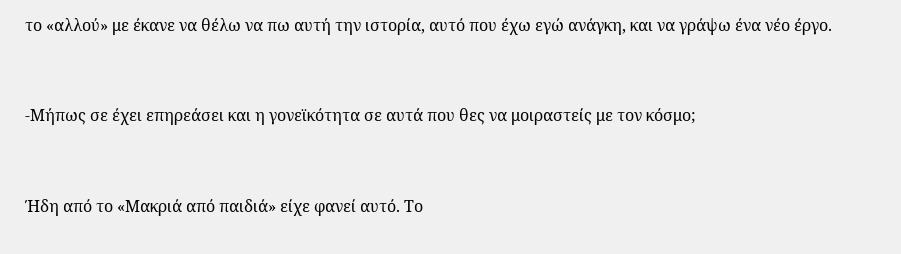το «αλλού» με έκανε να θέλω να πω αυτή την ιστορία, αυτό που έχω εγώ ανάγκη, και να γράψω ένα νέο έργο.


-Μήπως σε έχει επηρεάσει και η γονεϊκότητα σε αυτά που θες να μοιραστείς με τον κόσμο;


Ήδη από το «Μακριά από παιδιά» είχε φανεί αυτό. Το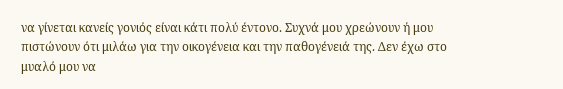να γίνεται κανείς γονιός είναι κάτι πολύ έντονο. Συχνά μου χρεώνουν ή μου πιστώνουν ότι μιλάω για την οικογένεια και την παθογένειά της. Δεν έχω στο μυαλό μου να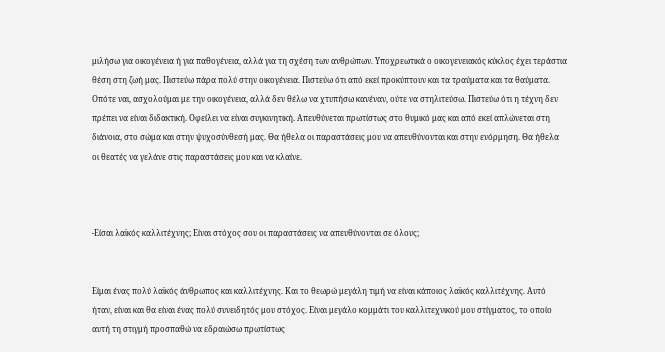μιλήσω για οικογένεια ή για παθογένεια, αλλά για τη σχέση των ανθρώπων. Υποχρεωτικά ο οικογενειακός κύκλος έχει τεράστια θέση στη ζωή μας. Πιστεύω πάρα πολύ στην οικογένεια. Πιστεύω ότι από εκεί προκύπτουν και τα τραύματα και τα θαύματα. Οπότε ναι, ασχολούμαι με την οικογένεια, αλλά δεν θέλω να χτυπήσω κανέναν, ούτε να στηλιτεύσω. Πιστεύω ότι η τέχνη δεν πρέπει να είναι διδακτική. Οφείλει να είναι συγκινητική. Απευθύνεται πρωτίστως στο θυμικό μας και από εκεί απλώνεται στη διάνοια, στο σώμα και στην ψυχοσύνθεσή μας. Θα ήθελα οι παραστάσεις μου να απευθύνονται και στην ενόρμηση. Θα ήθελα οι θεατές να γελάνε στις παραστάσεις μου και να κλαίνε.



-Είσαι λαϊκός καλλιτέχνης; Είναι στόχος σου οι παραστάσεις να απευθύνονται σε όλους;


Είμαι ένας πολύ λαϊκός άνθρωπος και καλλιτέχνης. Και το θεωρώ μεγάλη τιμή να είναι κάποιος λαϊκός καλλιτέχνης. Αυτό ήταν, είναι και θα είναι ένας πολύ συνειδητός μου στόχος. Είναι μεγάλο κομμάτι του καλλιτεχνικού μου στίγματος, το οποίο αυτή τη στιγμή προσπαθώ να εδραιώσω πρωτίστως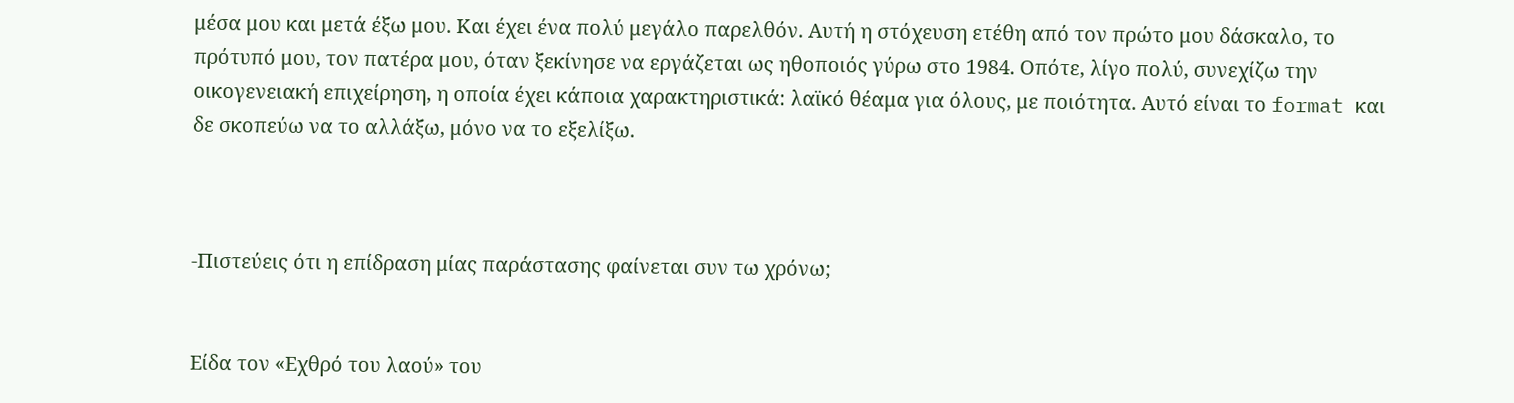μέσα μου και μετά έξω μου. Και έχει ένα πολύ μεγάλο παρελθόν. Αυτή η στόχευση ετέθη από τον πρώτο μου δάσκαλο, το πρότυπό μου, τον πατέρα μου, όταν ξεκίνησε να εργάζεται ως ηθοποιός γύρω στο 1984. Οπότε, λίγο πολύ, συνεχίζω την οικογενειακή επιχείρηση, η οποία έχει κάποια χαρακτηριστικά: λαϊκό θέαμα για όλους, με ποιότητα. Αυτό είναι το format και δε σκοπεύω να το αλλάξω, μόνο να το εξελίξω.



-Πιστεύεις ότι η επίδραση μίας παράστασης φαίνεται συν τω χρόνω;


Είδα τον «Εχθρό του λαού» του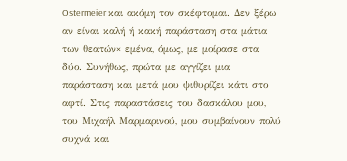Ostermeier και ακόμη τον σκέφτομαι. Δεν ξέρω αν είναι καλή ή κακή παράσταση στα μάτια των θεατών× εμένα, όμως, με μοίρασε στα δύο. Συνήθως, πρώτα με αγγίζει μια παράσταση και μετά μου ψιθυρίζει κάτι στο αφτί. Στις παραστάσεις του δασκάλου μου, του Μιχαήλ Μαρμαρινού, μου συμβαίνουν πολύ συχνά και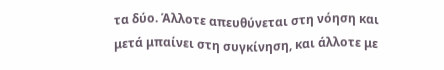τα δύο. Άλλοτε απευθύνεται στη νόηση και μετά μπαίνει στη συγκίνηση, και άλλοτε με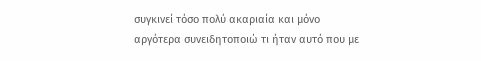συγκινεί τόσο πολύ ακαριαία και μόνο αργότερα συνειδητοποιώ τι ήταν αυτό που με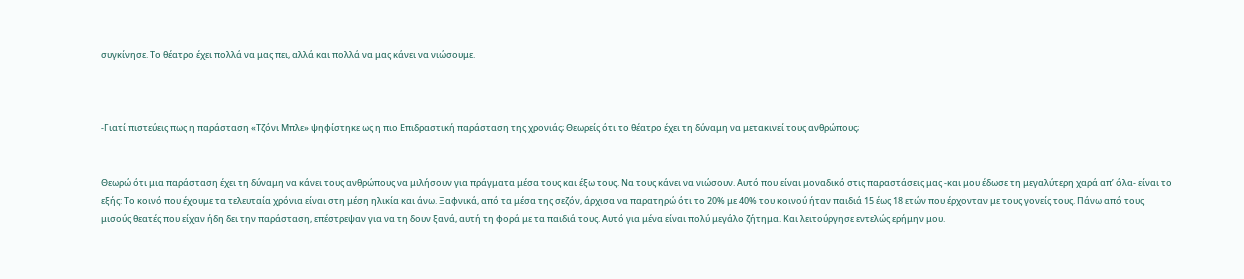συγκίνησε. Το θέατρο έχει πολλά να μας πει, αλλά και πολλά να μας κάνει να νιώσουμε.



-Γιατί πιστεύεις πως η παράσταση «Τζόνι Μπλε» ψηφίστηκε ως η πιο Επιδραστική παράσταση της χρονιάς; Θεωρείς ότι το θέατρο έχει τη δύναμη να μετακινεί τους ανθρώπους;


Θεωρώ ότι μια παράσταση έχει τη δύναμη να κάνει τους ανθρώπους να μιλήσουν για πράγματα μέσα τους και έξω τους. Να τους κάνει να νιώσουν. Αυτό που είναι μοναδικό στις παραστάσεις μας -και μου έδωσε τη μεγαλύτερη χαρά απ’ όλα- είναι το εξής: Το κοινό που έχουμε τα τελευταία χρόνια είναι στη μέση ηλικία και άνω. Ξαφνικά, από τα μέσα της σεζόν, άρχισα να παρατηρώ ότι το 20% με 40% του κοινού ήταν παιδιά 15 έως 18 ετών που έρχονταν με τους γονείς τους. Πάνω από τους μισούς θεατές που είχαν ήδη δει την παράσταση, επέστρεψαν για να τη δουν ξανά, αυτή τη φορά με τα παιδιά τους. Αυτό για μένα είναι πολύ μεγάλο ζήτημα. Και λειτούργησε εντελώς ερήμην μου.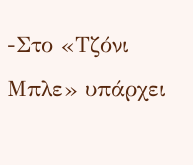-Στο «Τζόνι Μπλε» υπάρχει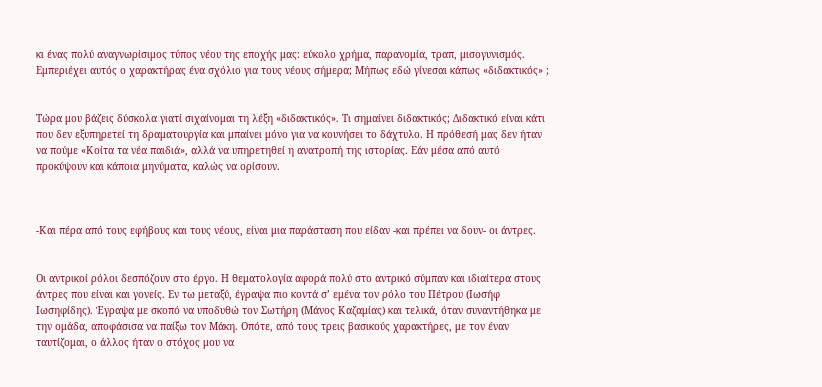κι ένας πολύ αναγνωρίσιμος τύπος νέου της εποχής μας: εύκολο χρήμα, παρανομία, τραπ, μισογυνισμός. Εμπεριέχει αυτός ο χαρακτήρας ένα σχόλιο για τους νέους σήμερα; Μήπως εδώ γίνεσαι κάπως «διδακτικός» ;


Τώρα μου βάζεις δύσκολα γιατί σιχαίνομαι τη λέξη «διδακτικός». Τι σημαίνει διδακτικός; Διδακτικό είναι κάτι που δεν εξυπηρετεί τη δραματουργία και μπαίνει μόνο για να κουνήσει το δάχτυλο. Η πρόθεσή μας δεν ήταν να πούμε «Κοίτα τα νέα παιδιά», αλλά να υπηρετηθεί η ανατροπή της ιστορίας. Εάν μέσα από αυτό προκύψουν και κάποια μηνύματα, καλώς να ορίσουν.



-Και πέρα από τους εφήβους και τους νέους, είναι μια παράσταση που είδαν -και πρέπει να δουν- οι άντρες.


Οι αντρικοί ρόλοι δεσπόζουν στο έργο. Η θεματολογία αφορά πολύ στο αντρικό σύμπαν και ιδιαίτερα στους άντρες που είναι και γονείς. Εν τω μεταξύ, έγραψα πιο κοντά σ’ εμένα τον ρόλο του Πέτρου (Ιωσήφ Ιωσηφίδης). Έγραψα με σκοπό να υποδυθώ τον Σωτήρη (Μάνος Καζαμίας) και τελικά, όταν συναντήθηκα με την ομάδα, αποφάσισα να παίξω τον Μάκη. Οπότε, από τους τρεις βασικούς χαρακτήρες, με τον έναν ταυτίζομαι, ο άλλος ήταν ο στόχος μου να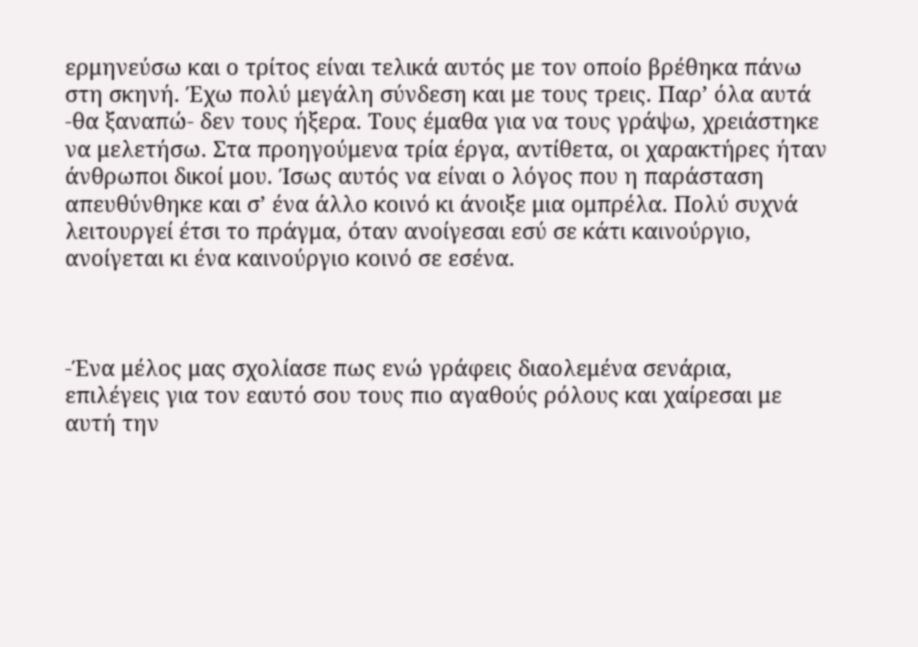ερμηνεύσω και ο τρίτος είναι τελικά αυτός με τον οποίο βρέθηκα πάνω στη σκηνή. Έχω πολύ μεγάλη σύνδεση και με τους τρεις. Παρ’ όλα αυτά -θα ξαναπώ- δεν τους ήξερα. Τους έμαθα για να τους γράψω, χρειάστηκε να μελετήσω. Στα προηγούμενα τρία έργα, αντίθετα, οι χαρακτήρες ήταν άνθρωποι δικοί μου. Ίσως αυτός να είναι ο λόγος που η παράσταση απευθύνθηκε και σ’ ένα άλλο κοινό κι άνοιξε μια ομπρέλα. Πολύ συχνά λειτουργεί έτσι το πράγμα, όταν ανοίγεσαι εσύ σε κάτι καινούργιο, ανοίγεται κι ένα καινούργιο κοινό σε εσένα.



-Ένα μέλος μας σχολίασε πως ενώ γράφεις διαολεμένα σενάρια, επιλέγεις για τον εαυτό σου τους πιο αγαθούς ρόλους και χαίρεσαι με αυτή την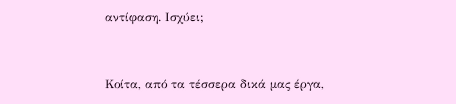αντίφαση. Ισχύει;


Κοίτα, από τα τέσσερα δικά μας έργα,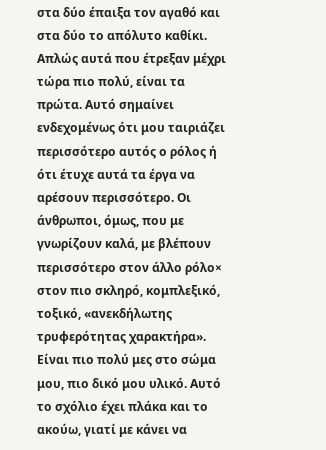στα δύο έπαιξα τον αγαθό και στα δύο το απόλυτο καθίκι. Απλώς αυτά που έτρεξαν μέχρι τώρα πιο πολύ, είναι τα πρώτα. Αυτό σημαίνει ενδεχομένως ότι μου ταιριάζει περισσότερο αυτός ο ρόλος ή ότι έτυχε αυτά τα έργα να αρέσουν περισσότερο. Οι άνθρωποι, όμως, που με γνωρίζουν καλά, με βλέπουν περισσότερο στον άλλο ρόλο× στον πιο σκληρό, κομπλεξικό, τοξικό, «ανεκδήλωτης τρυφερότητας χαρακτήρα». Είναι πιο πολύ μες στο σώμα μου, πιο δικό μου υλικό. Αυτό το σχόλιο έχει πλάκα και το ακούω, γιατί με κάνει να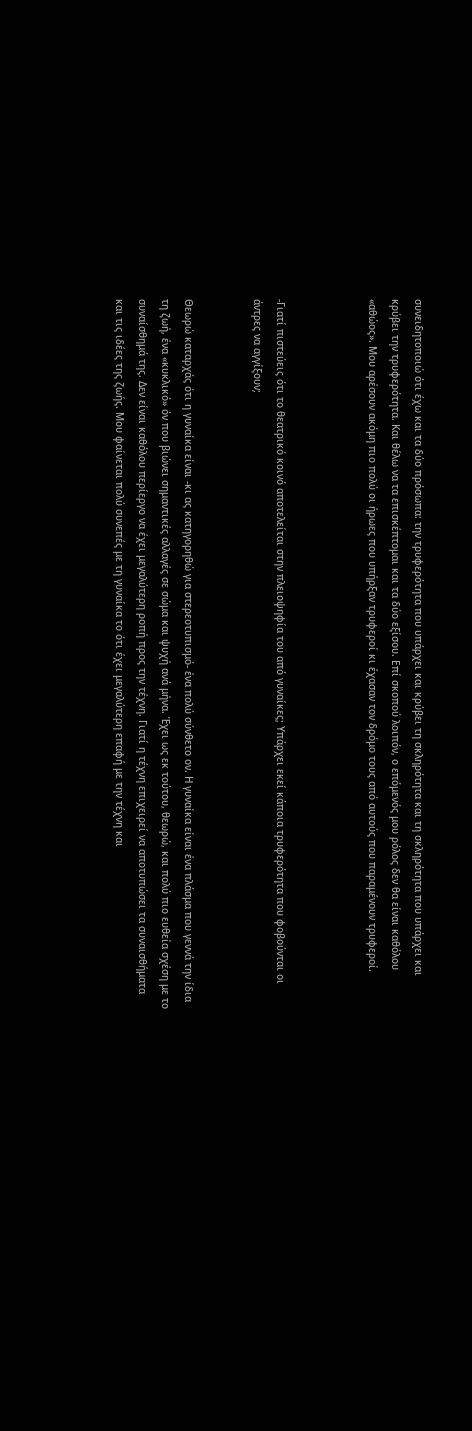συνειδητοποιώ ότι έχω και τα δύο πρόσωπα: την τρυφερότητα που υπάρχει και κρύβει τη σκληρότητα και τη σκληρότητα που υπάρχει και κρύβει την τρυφερότητα. Και θέλω να τα επισκέπτομαι και τα δύο εξίσου. Επί σκοπού λοιπόν, ο επόμενός μου ρόλος δεν θα είναι καθόλου «αθώος». Μου αρέσουν ακόμη πιο πολύ οι ήρωες που υπήρξαν τρυφεροί κι έχασαν τον δρόμο τους από αυτούς που παραμένουν τρυφεροί.



-Γιατί πιστεύεις ότι το θεατρικό κοινό αποτελείται στην πλειοψηφία του από γυναίκες; Υπάρχει εκεί κάποια τρυφερότητα που φοβούνται οι άντρες να αγγίξουν;


Θεωρώ καταρχάς ότι η γυναίκα είναι -κι ας κατηγορηθώ για στερεοτυπισμό- ένα πολύ σύνθετο ον. Η γυναίκα είναι ένα πλάσμα που γεννά την ίδια τη ζωή, ένα «κυκλικό» όν που βιώνει σημαντικές αλλαγές σε σώμα και ψυχή ανά μήνα. Έχει ως εκ τούτου, θεωρώ, και πολύ πιο ευθεία σχέση με το συναίσθημά της. Δεν είναι καθόλου περίεργο να έχει μεγαλύτερη ροπή προς την τέχνη. Γιατί η τέχνη επιχειρεί να αποτυπώσει τα συναισθήματα και τις ιδέες της ζωής. Μου φαίνεται πολύ συνεπές με τη γυναίκα το ότι έχει μεγαλύτερη επαφή με την τέχνη και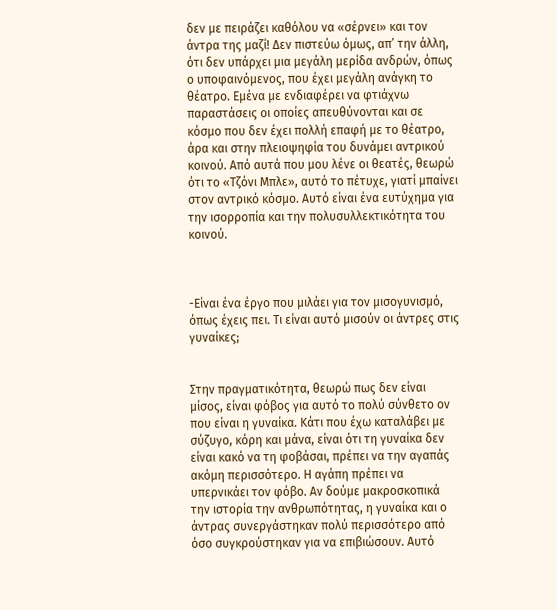δεν με πειράζει καθόλου να «σέρνει» και τον άντρα της μαζί! Δεν πιστεύω όμως, απ’ την άλλη, ότι δεν υπάρχει μια μεγάλη μερίδα ανδρών, όπως ο υποφαινόμενος, που έχει μεγάλη ανάγκη το θέατρο. Εμένα με ενδιαφέρει να φτιάχνω παραστάσεις οι οποίες απευθύνονται και σε κόσμο που δεν έχει πολλή επαφή με το θέατρο, άρα και στην πλειοψηφία του δυνάμει αντρικού κοινού. Από αυτά που μου λένε οι θεατές, θεωρώ ότι το «Τζόνι Μπλε», αυτό το πέτυχε, γιατί μπαίνει στον αντρικό κόσμο. Αυτό είναι ένα ευτύχημα για την ισορροπία και την πολυσυλλεκτικότητα του κοινού.



-Είναι ένα έργο που μιλάει για τον μισογυνισμό, όπως έχεις πει. Τι είναι αυτό μισούν οι άντρες στις γυναίκες;


Στην πραγματικότητα, θεωρώ πως δεν είναι μίσος, είναι φόβος για αυτό το πολύ σύνθετο ον που είναι η γυναίκα. Κάτι που έχω καταλάβει με σύζυγο, κόρη και μάνα, είναι ότι τη γυναίκα δεν είναι κακό να τη φοβάσαι, πρέπει να την αγαπάς ακόμη περισσότερο. Η αγάπη πρέπει να υπερνικάει τον φόβο. Αν δούμε μακροσκοπικά την ιστορία την ανθρωπότητας, η γυναίκα και ο άντρας συνεργάστηκαν πολύ περισσότερο από όσο συγκρούστηκαν για να επιβιώσουν. Αυτό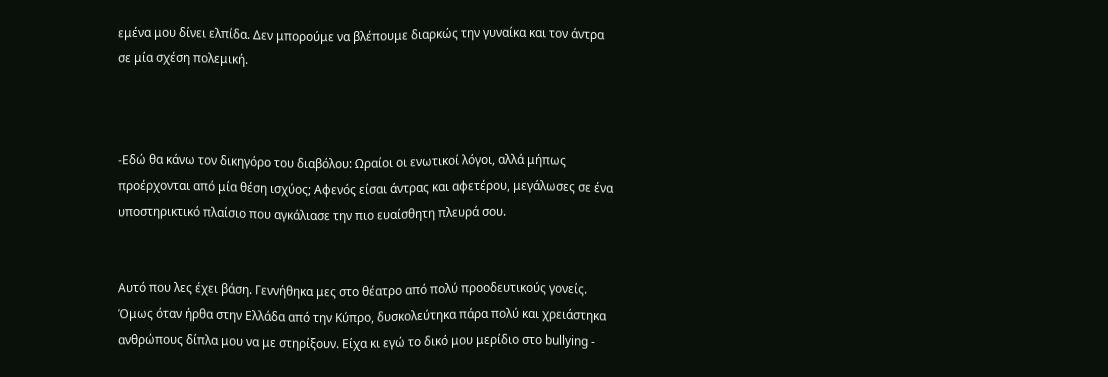εμένα μου δίνει ελπίδα. Δεν μπορούμε να βλέπουμε διαρκώς την γυναίκα και τον άντρα σε μία σχέση πολεμική.



-Εδώ θα κάνω τον δικηγόρο του διαβόλου: Ωραίοι οι ενωτικοί λόγοι, αλλά μήπως προέρχονται από μία θέση ισχύος; Αφενός είσαι άντρας και αφετέρου, μεγάλωσες σε ένα υποστηρικτικό πλαίσιο που αγκάλιασε την πιο ευαίσθητη πλευρά σου.


Αυτό που λες έχει βάση. Γεννήθηκα μες στο θέατρο από πολύ προοδευτικούς γονείς. Όμως όταν ήρθα στην Ελλάδα από την Κύπρο, δυσκολεύτηκα πάρα πολύ και χρειάστηκα ανθρώπους δίπλα μου να με στηρίξουν. Είχα κι εγώ το δικό μου μερίδιο στο bullying -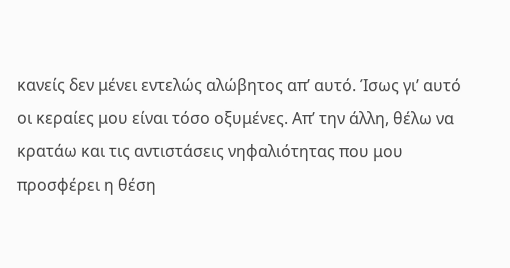κανείς δεν μένει εντελώς αλώβητος απ’ αυτό. Ίσως γι’ αυτό οι κεραίες μου είναι τόσο οξυμένες. Απ’ την άλλη, θέλω να κρατάω και τις αντιστάσεις νηφαλιότητας που μου προσφέρει η θέση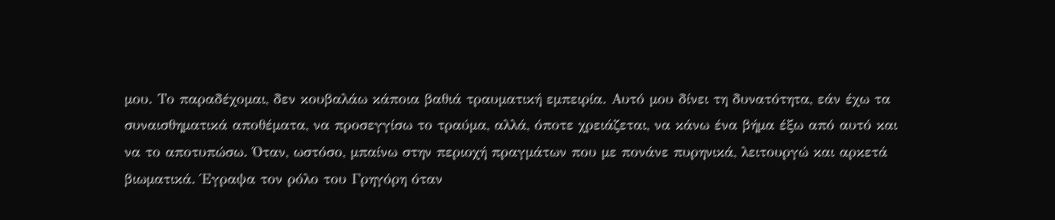μου. Το παραδέχομαι, δεν κουβαλάω κάποια βαθιά τραυματική εμπειρία. Αυτό μου δίνει τη δυνατότητα, εάν έχω τα συναισθηματικά αποθέματα, να προσεγγίσω το τραύμα, αλλά, όποτε χρειάζεται, να κάνω ένα βήμα έξω από αυτό και να το αποτυπώσω. Όταν, ωστόσο, μπαίνω στην περιοχή πραγμάτων που με πονάνε πυρηνικά, λειτουργώ και αρκετά βιωματικά. Έγραψα τον ρόλο του Γρηγόρη όταν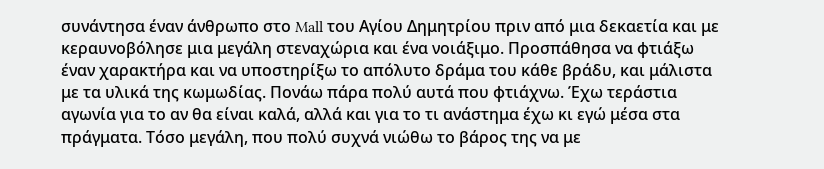συνάντησα έναν άνθρωπο στο Mall του Αγίου Δημητρίου πριν από μια δεκαετία και με κεραυνοβόλησε μια μεγάλη στεναχώρια και ένα νοιάξιμο. Προσπάθησα να φτιάξω έναν χαρακτήρα και να υποστηρίξω το απόλυτο δράμα του κάθε βράδυ, και μάλιστα με τα υλικά της κωμωδίας. Πονάω πάρα πολύ αυτά που φτιάχνω. Έχω τεράστια αγωνία για το αν θα είναι καλά, αλλά και για το τι ανάστημα έχω κι εγώ μέσα στα πράγματα. Τόσο μεγάλη, που πολύ συχνά νιώθω το βάρος της να με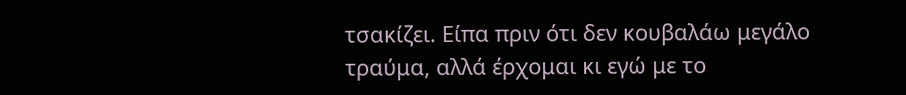τσακίζει. Είπα πριν ότι δεν κουβαλάω μεγάλο τραύμα, αλλά έρχομαι κι εγώ με το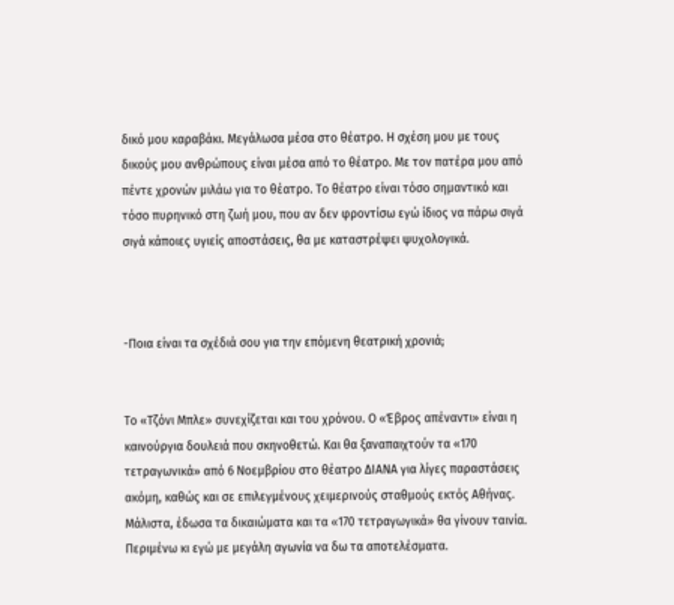δικό μου καραβάκι. Μεγάλωσα μέσα στο θέατρο. Η σχέση μου με τους δικούς μου ανθρώπους είναι μέσα από το θέατρο. Με τον πατέρα μου από πέντε χρονών μιλάω για το θέατρο. Το θέατρο είναι τόσο σημαντικό και τόσο πυρηνικό στη ζωή μου, που αν δεν φροντίσω εγώ ίδιος να πάρω σιγά σιγά κάποιες υγιείς αποστάσεις, θα με καταστρέψει ψυχολογικά.



-Ποια είναι τα σχέδιά σου για την επόμενη θεατρική χρονιά;


Το «Τζόνι Μπλε» συνεχίζεται και του χρόνου. Ο «Έβρος απέναντι» είναι η καινούργια δουλειά που σκηνοθετώ. Και θα ξαναπαιχτούν τα «170 τετραγωνικά» από 6 Νοεμβρίου στο θέατρο ΔΙΑΝΑ για λίγες παραστάσεις ακόμη, καθώς και σε επιλεγμένους χειμερινούς σταθμούς εκτός Αθήνας. Μάλιστα, έδωσα τα δικαιώματα και τα «170 τετραγωγικά» θα γίνουν ταινία. Περιμένω κι εγώ με μεγάλη αγωνία να δω τα αποτελέσματα.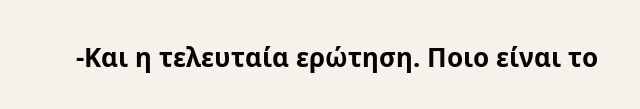-Και η τελευταία ερώτηση. Ποιο είναι το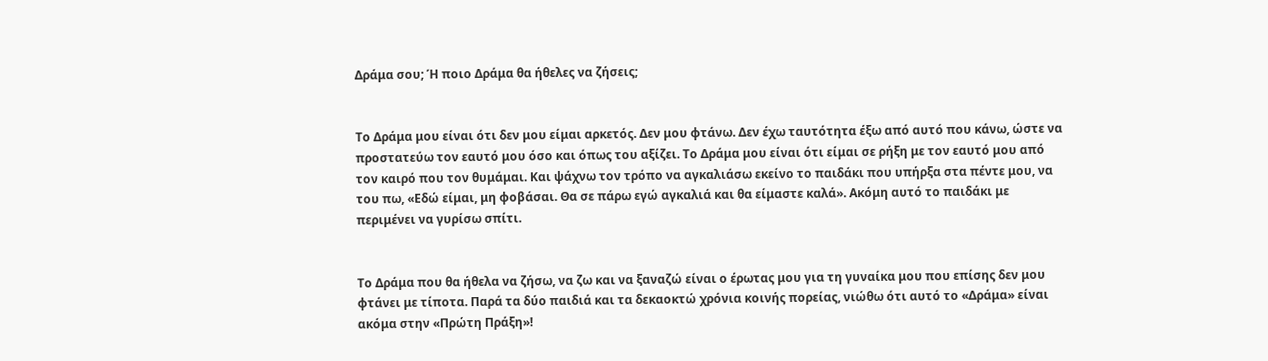Δράμα σου; Ή ποιο Δράμα θα ήθελες να ζήσεις;


Το Δράμα μου είναι ότι δεν μου είμαι αρκετός. Δεν μου φτάνω. Δεν έχω ταυτότητα έξω από αυτό που κάνω, ώστε να προστατεύω τον εαυτό μου όσο και όπως του αξίζει. Το Δράμα μου είναι ότι είμαι σε ρήξη με τον εαυτό μου από τον καιρό που τον θυμάμαι. Και ψάχνω τον τρόπο να αγκαλιάσω εκείνο το παιδάκι που υπήρξα στα πέντε μου, να του πω, «Εδώ είμαι, μη φοβάσαι. Θα σε πάρω εγώ αγκαλιά και θα είμαστε καλά». Ακόμη αυτό το παιδάκι με περιμένει να γυρίσω σπίτι.


Το Δράμα που θα ήθελα να ζήσω, να ζω και να ξαναζώ είναι ο έρωτας μου για τη γυναίκα μου που επίσης δεν μου φτάνει με τίποτα. Παρά τα δύο παιδιά και τα δεκαοκτώ χρόνια κοινής πορείας, νιώθω ότι αυτό το «Δράμα» είναι ακόμα στην «Πρώτη Πράξη»!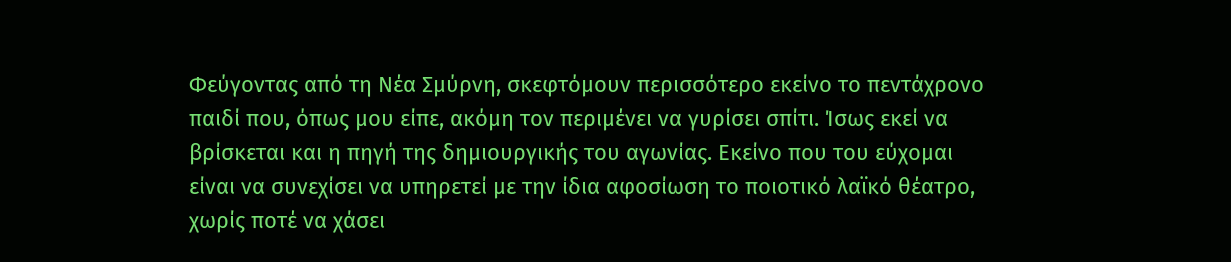Φεύγοντας από τη Νέα Σμύρνη, σκεφτόμουν περισσότερο εκείνο το πεντάχρονο παιδί που, όπως μου είπε, ακόμη τον περιμένει να γυρίσει σπίτι. Ίσως εκεί να βρίσκεται και η πηγή της δημιουργικής του αγωνίας. Εκείνο που του εύχομαι είναι να συνεχίσει να υπηρετεί με την ίδια αφοσίωση το ποιοτικό λαϊκό θέατρο, χωρίς ποτέ να χάσει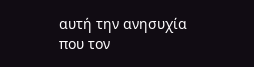αυτή την ανησυχία που τον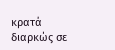κρατά διαρκώς σε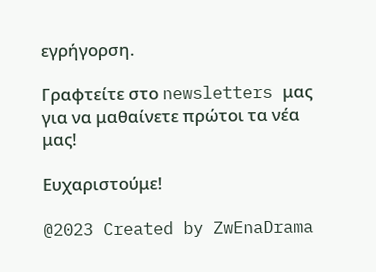εγρήγορση.

Γραφτείτε στο newsletters μας για να μαθαίνετε πρώτοι τα νέα μας!

Ευχαριστούμε!

@2023 Created by ZwEnaDrama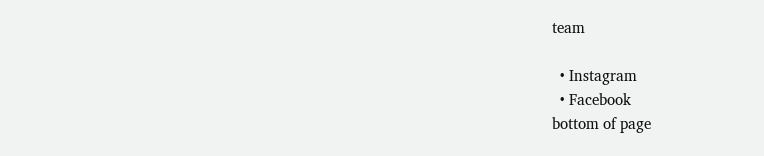team

  • Instagram
  • Facebook
bottom of page